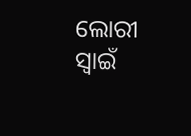ଲୋରୀ ସ୍ବାଇଁ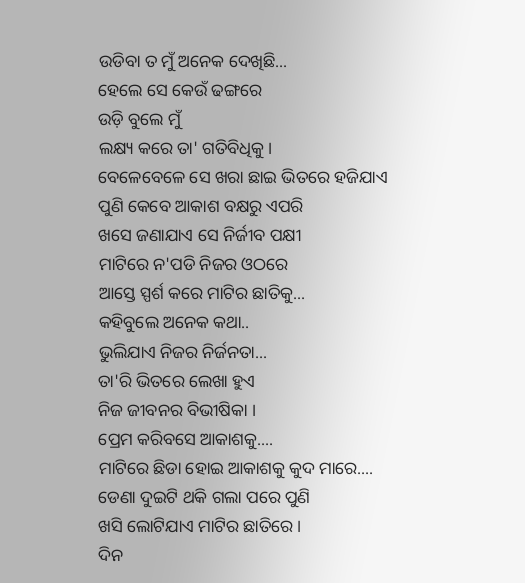ଉଡିବା ତ ମୁଁ ଅନେକ ଦେଖିଛି...
ହେଲେ ସେ କେଉଁ ଢଙ୍ଗରେ
ଉଡ଼ି ବୁଲେ ମୁଁ
ଲକ୍ଷ୍ୟ କରେ ତା' ଗତିବିଧିକୁ ।
ବେଳେବେଳେ ସେ ଖରା ଛାଇ ଭିତରେ ହଜିଯାଏ
ପୁଣି କେବେ ଆକାଶ ବକ୍ଷରୁ ଏପରି
ଖସେ ଜଣାଯାଏ ସେ ନିର୍ଜୀବ ପକ୍ଷୀ
ମାଟିରେ ନ'ପଡି ନିଜର ଓଠରେ
ଆସ୍ତେ ସ୍ପର୍ଶ କରେ ମାଟିର ଛାତିକୁ...
କହିବୁଲେ ଅନେକ କଥା..
ଭୁଲିଯାଏ ନିଜର ନିର୍ଜନତା...
ତା'ରି ଭିତରେ ଲେଖା ହୁଏ
ନିଜ ଜୀବନର ବିଭୀଷିକା ।
ପ୍ରେମ କରିବସେ ଆକାଶକୁ....
ମାଟିରେ ଛିଡା ହୋଇ ଆକାଶକୁ କୁଦ ମାରେ....
ଡେଣା ଦୁଇଟି ଥକି ଗଲା ପରେ ପୁଣି
ଖସି ଲୋଟିଯାଏ ମାଟିର ଛାତିରେ ।
ଦିନ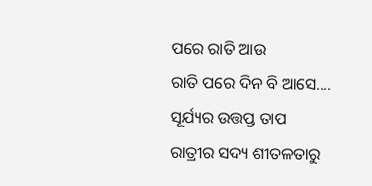ପରେ ରାତି ଆଉ
ରାତି ପରେ ଦିନ ବି ଆସେ....
ସୂର୍ଯ୍ୟର ଉତ୍ତପ୍ତ ତାପ
ରାତ୍ରୀର ସଦ୍ୟ ଶୀତଳତାରୁ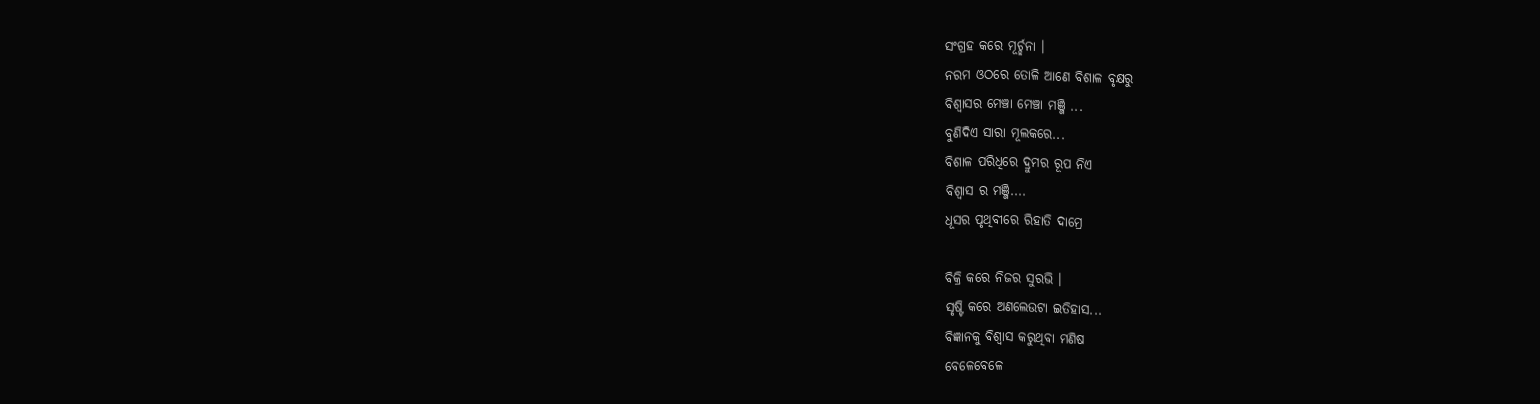ସଂଗ୍ରହ କରେ ମୂର୍ଚ୍ଛନା ।
ନରମ ଓଠରେ ତୋଳି ଆଣେ ବିଶାଳ ବୃକ୍ଷରୁ
ବିଶ୍ୱାସର ମେଞ୍ଚା ମେଞ୍ଚା ମଞ୍ଜି ...
ବୁଣିଦିଏ ସାରା ମୂଲକରେ...
ବିଶାଳ ପରିଧିରେ ଦ୍ରୁମର ରୂପ ନିଏ
ବିଶ୍ୱାସ ର ମଞ୍ଜି....
ଧୂସର ପୃଥିବୀରେ ରିହାତି ଦାମ୍ରେ

ବିକ୍ରି କରେ ନିଜର ସୁରଭି ।
ସୃଷ୍ଟି କରେ ଅଣଲେଉଟା ଇତିହାସ...
ବିଜ୍ଞାନକୁ ବିଶ୍ୱାସ କରୁଥିବା ମଣିଷ
ବେଳେବେଳେ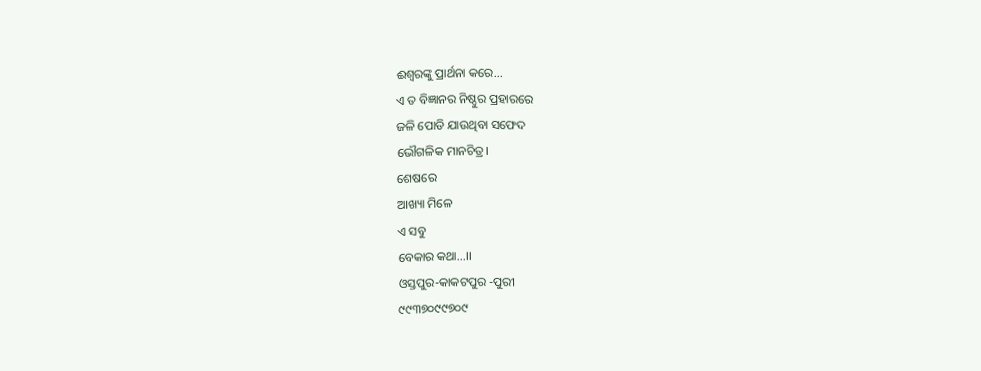ଈଶ୍ୱରଙ୍କୁ ପ୍ରାର୍ଥନା କରେ...
ଏ ତ ବିଜ୍ଞାନର ନିଷ୍ଠୁର ପ୍ରହାରରେ
ଜଳି ପୋଡି ଯାଉଥିବା ସଫେଦ
ଭୌଗଳିକ ମାନଚିତ୍ର।
ଶେଷରେ
ଆଖ୍ୟା ମିଳେ
ଏ ସବୁ
ବେକାର କଥା...।।
ଓସ୍ତପୁର-କାକଟପୁର -ପୁରୀ
୯୯୩୭୦୯୯୭୦୯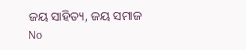ଜୟ ସାହିତ୍ୟ, ଜୟ ସମାଜ
No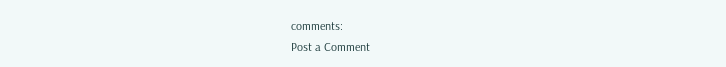comments:
Post a Comment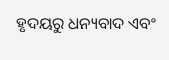ହୃଦୟରୁ ଧନ୍ୟବାଦ ଏବଂ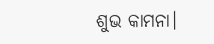ଶୁଭ କାମନା।